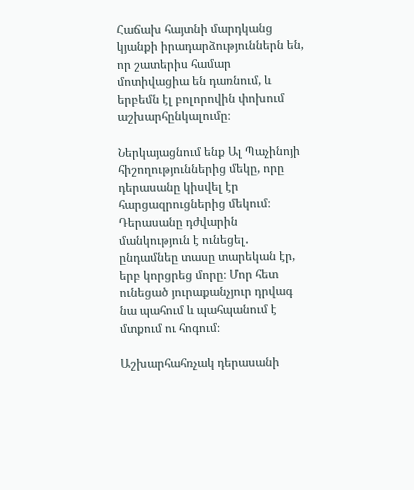Հաճախ հայտնի մարդկանց կյանքի իրադարձություններն են, որ շատերիս համար մոտիվացիա են դառնում, և երբեմն էլ բոլորովին փոխում աշխարհընկալումը։

Ներկայացնում ենք Ալ Պաչինոյի հիշողություններից մեկը, որը դերասանը կիսվել էր հարցազրուցներից մեկում։ Դերասանը դժվարին մանկություն է ունեցել․ ընդամնեը տասը տարեկան էր, երբ կորցրեց մորը։ Մոր հետ ունեցած յուրաքանչյուր դրվագ նա պահում և պահպանում է մտքում ու հոգում։

Աշխարհահռչակ դերասանի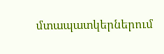մտապատկերներում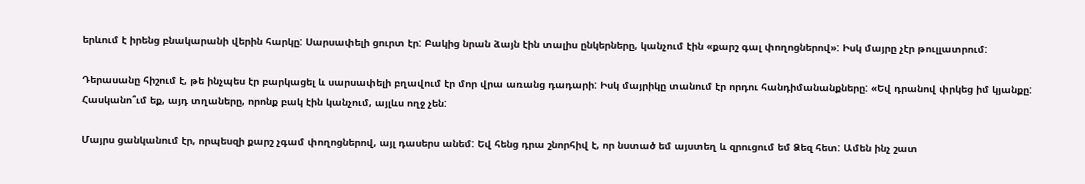երևում է իրենց բնակարանի վերին հարկը: Սարսափելի ցուրտ էր: Բակից նրան ձայն էին տալիս ընկերները, կանչում էին «քարշ գալ փողոցներով»: Իսկ մայրը չէր թուլլատրում:

Դերասանը հիշում է, թե ինչպես էր բարկացել և սարսափելի բղավում էր մոր վրա առանց դադարի: Իսկ մայրիկը տանում էր որդու հանդիմանանքները: «Եվ դրանով փրկեց իմ կյանքը: Հասկանո՞ւմ եք, այդ տղաները, որոնք բակ էին կանչում, այլևս ողջ չեն:

Մայրս ցանկանում էր, որպեսզի քարշ չգամ փողոցներով, այլ դասերս անեմ: Եվ հենց դրա շնորհիվ է, որ նստած եմ այստեղ և զրուցում եմ Ձեզ հետ: Ամեն ինչ շատ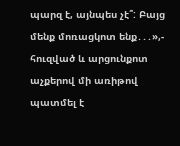պարզ է, այնպես չէ՞: Բայց մենք մոռացկոտ ենք․․․»,- հուզված և արցունքոտ աչքերով մի առիթով պատմել է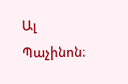Ալ Պաչինոն։